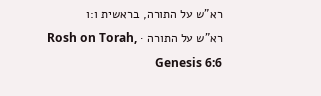רא"ש על התורה, בראשית ו:ו
רא"ש על התורה · Rosh on Torah, Genesis 6:6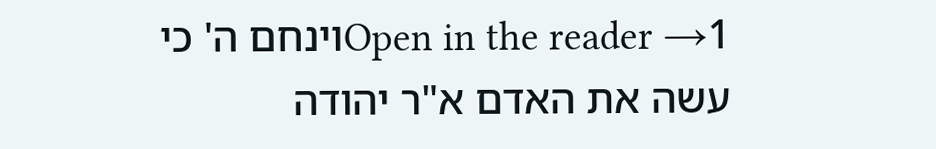Open in the reader →1וינחם ה' כי עשה את האדם א"ר יהודה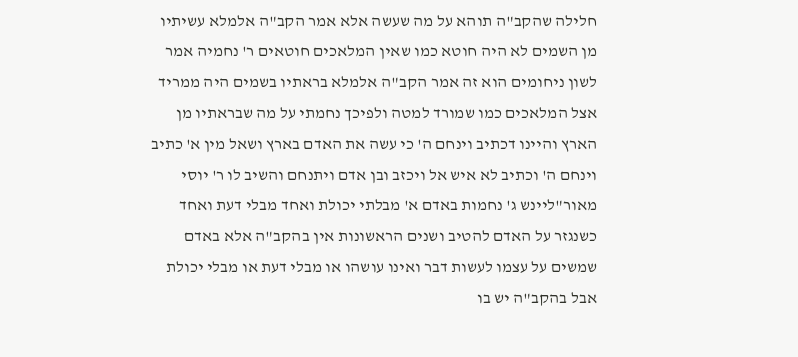חלילה שהקב"ה תוהא על מה שעשה אלא אמר הקב"ה אלמלא עשיתיו מן השמים לא היה חוטא כמו שאין המלאכים חוטאים ר' נחמיה אמר לשון ניחומים הוא זה אמר הקב"ה אלמלא בראתיו בשמים היה ממריד אצל המלאכים כמו שמורד למטה ולפיכך נחמתי על מה שבראתיו מן הארץ והיינו דכתיב וינחם ה' כי עשה את האדם בארץ ושאל מין א' כתיב וינחם ה' וכתיב לא איש אל ויכזב ובן אדם ויתנחם והשיב לו ר' יוסי מאור"ליינש ג' נחמות באדם א' מבלתי יכולת ואחד מבלי דעת ואחד כשנגזר על האדם להטיב ושנים הראשונות אין בהקב"ה אלא באדם שמשים על עצמו לעשות דבר ואינו עושהו או מבלי דעת או מבלי יכולת אבל בהקב"ה יש בו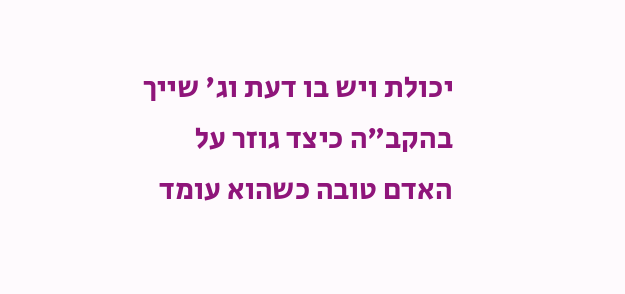יכולת ויש בו דעת וג' שייך בהקב"ה כיצד גוזר על האדם טובה כשהוא עומד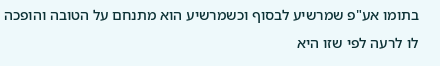בתומו אע"פ שמרשיע לבסוף וכשמרשיע הוא מתנחם על הטובה והופכה לו לרעה לפי שזו היא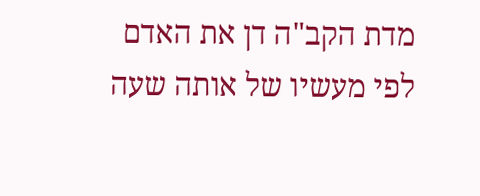מדת הקב"ה דן את האדם לפי מעשיו של אותה שעה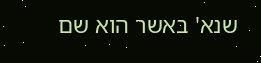שנא' באשר הוא שם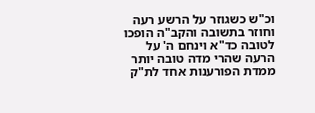וכ"ש כשגוזר על הרשע רעה וחוזר בתשובה והקב"ה הופכו לטובה כד"א וינחם ה' על הרעה שהרי מדה טובה יותר ממדת הפורענות אחד לת"ק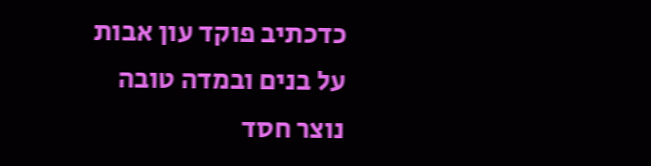כדכתיב פוקד עון אבות על בנים ובמדה טובה נוצר חסד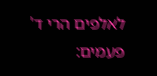לאלפים הרי ד' פעמים: